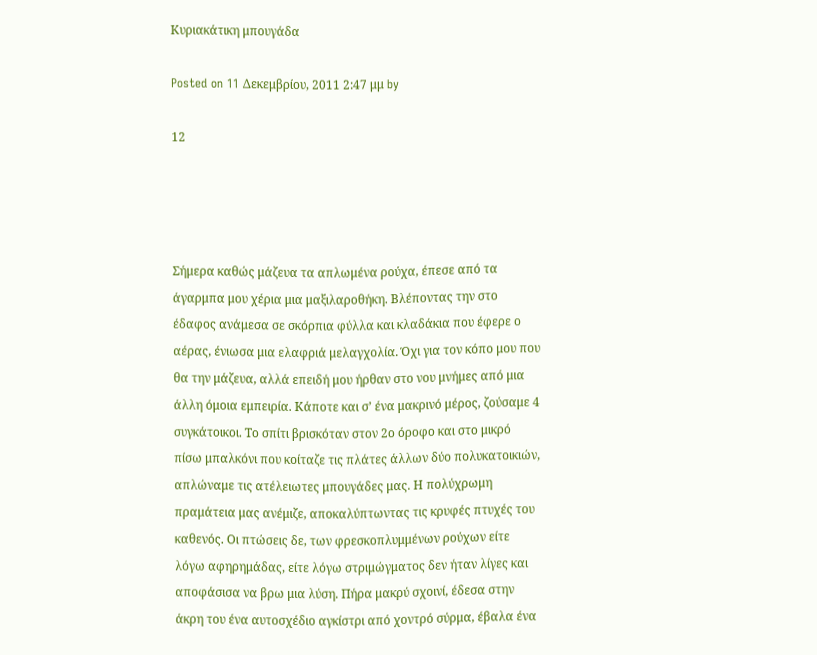Κυριακάτικη μπουγάδα

Posted on 11 Δεκεμβρίου, 2011 2:47 μμ by

12




Σήμερα καθώς μάζευα τα απλωμένα ρούχα, έπεσε από τα άγαρμπα μου χέρια μια μαξιλαροθήκη. Βλέποντας την στο έδαφος ανάμεσα σε σκόρπια φύλλα και κλαδάκια που έφερε ο αέρας, ένιωσα μια ελαφριά μελαγχολία. Όχι για τον κόπο μου που θα την μάζευα, αλλά επειδή μου ήρθαν στο νου μνήμες από μια άλλη όμοια εμπειρία. Κάποτε και σ’ ένα μακρινό μέρος, ζούσαμε 4 συγκάτοικοι. Το σπίτι βρισκόταν στον 2ο όροφο και στο μικρό πίσω μπαλκόνι που κοίταζε τις πλάτες άλλων δύο πολυκατοικιών, απλώναμε τις ατέλειωτες μπουγάδες μας. Η πολύχρωμη πραμάτεια μας ανέμιζε, αποκαλύπτωντας τις κρυφές πτυχές του καθενός. Οι πτώσεις δε, των φρεσκοπλυμμένων ρούχων είτε λόγω αφηρημάδας, είτε λόγω στριμώγματος δεν ήταν λίγες και αποφάσισα να βρω μια λύση. Πήρα μακρύ σχοινί, έδεσα στην άκρη του ένα αυτοσχέδιο αγκίστρι από χοντρό σύρμα, έβαλα ένα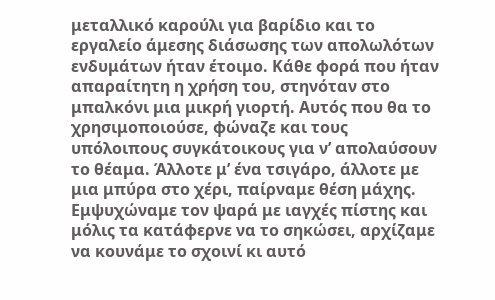μεταλλικό καρούλι για βαρίδιο και το εργαλείο άμεσης διάσωσης των απολωλότων ενδυμάτων ήταν έτοιμο. Κάθε φορά που ήταν απαραίτητη η χρήση του, στηνόταν στο μπαλκόνι μια μικρή γιορτή. Αυτός που θα το χρησιμοποιούσε, φώναζε και τους υπόλοιπους συγκάτοικους για ν’ απολαύσουν το θέαμα. Άλλοτε μ’ ένα τσιγάρο, άλλοτε με μια μπύρα στο χέρι, παίρναμε θέση μάχης. Εμψυχώναμε τον ψαρά με ιαγχές πίστης και μόλις τα κατάφερνε να το σηκώσει, αρχίζαμε να κουνάμε το σχοινί κι αυτό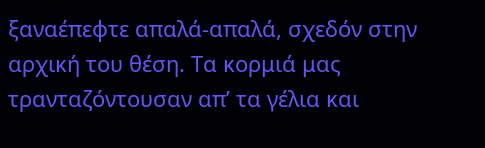ξαναέπεφτε απαλά-απαλά, σχεδόν στην αρχική του θέση. Τα κορμιά μας τρανταζόντουσαν απ’ τα γέλια και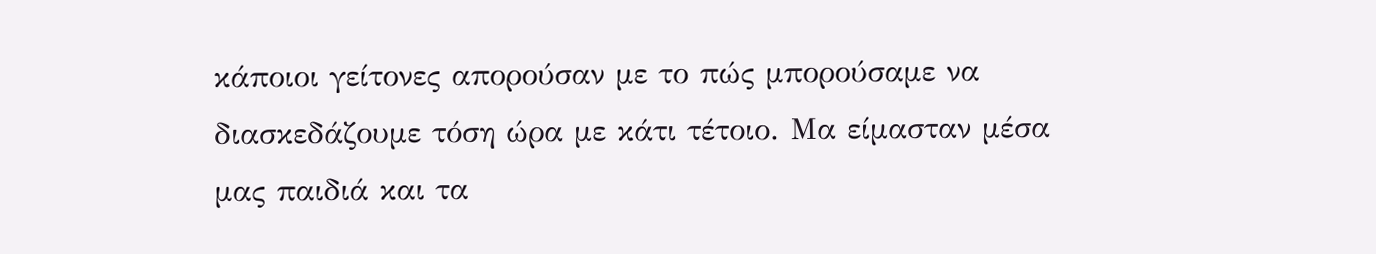κάποιοι γείτονες απορούσαν με το πώς μπορούσαμε να διασκεδάζουμε τόση ώρα με κάτι τέτοιο. Μα είμασταν μέσα μας παιδιά και τα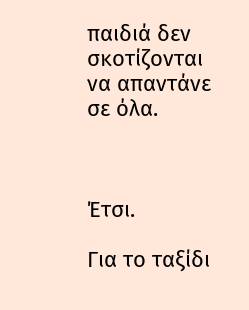παιδιά δεν σκοτίζονται να απαντάνε  σε όλα.



Έτσι.

Για το ταξίδι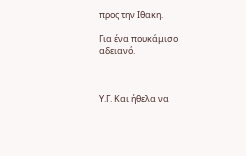προς την Ιθακη.

Για ένα πουκάμισο αδειανό.



Υ.Γ. Και ήθελα να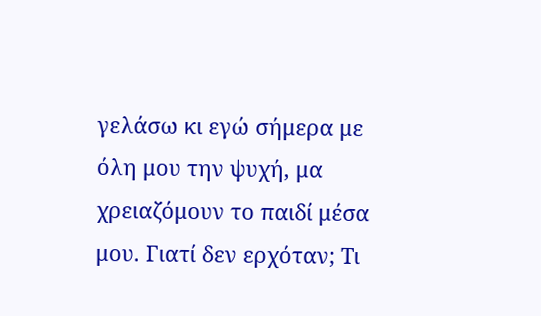γελάσω κι εγώ σήμερα με όλη μου την ψυχή, μα χρειαζόμουν το παιδί μέσα μου. Γιατί δεν ερχόταν; Τι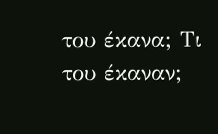του έκανα; Τι του έκαναν;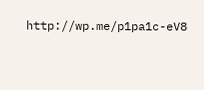http://wp.me/p1pa1c-eV8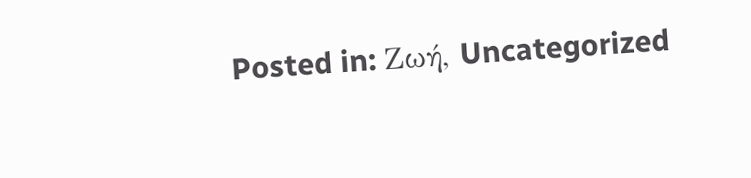Posted in: Ζωή, Uncategorized